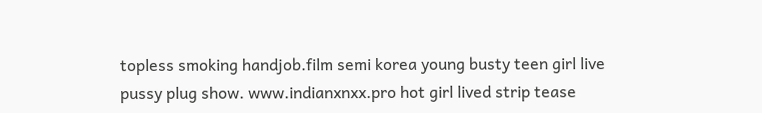topless smoking handjob.film semi korea young busty teen girl live pussy plug show. www.indianxnxx.pro hot girl lived strip tease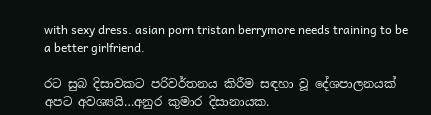with sexy dress. asian porn tristan berrymore needs training to be a better girlfriend.

රට සුබ දිසාවකට පරිවර්තනය කිරීම සඳහා වූ දේශපාලනයක් අපට අවශ්‍යයි…අනුර කුමාර දිසානායක.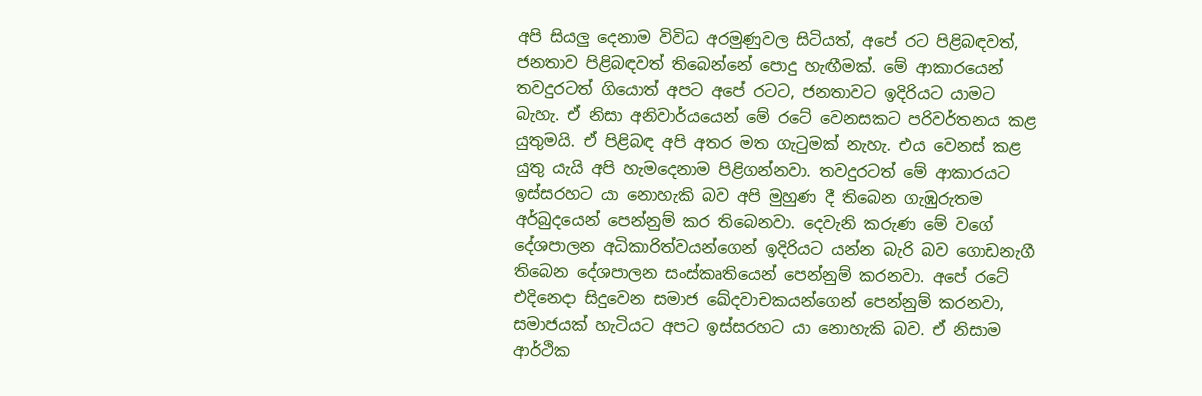අපි සියලු දෙනාම විවිධ අරමුණුවල සිටියත්, අපේ රට පිළිබඳවත්, ජනතාව පිළිබඳවත් තිබෙන්නේ පොදු හැඟීමක්. මේ ආකාරයෙන් තවදුරටත් ගියොත් අපට අපේ රටට, ජනතාවට ඉදිරියට යාමට බැහැ. ඒ නිසා අනිවාර්යයෙන් මේ රටේ වෙනසකට පරිවර්තනය කළ යුතුමයි. ඒ පිළිබඳ අපි අතර මත ගැටුමක් නැහැ. එය වෙනස් කළ යුතු යැයි අපි හැමදෙනාම පිළිගන්නවා. තවදුරටත් මේ ආකාරයට ඉස්සරහට යා නොහැකි බව අපි මුහුණ දී තිබෙන ගැඹුරුතම අර්බුදයෙන් පෙන්නුම් කර තිබෙනවා. දෙවැනි කරුණ මේ වගේ දේශපාලන අධිකාරිත්වයන්ගෙන් ඉදිරියට යන්න බැරි බව ගොඩනැගී තිබෙන දේශපාලන සංස්කෘතියෙන් පෙන්නුම් කරනවා. අපේ රටේ එදිනෙදා සිදුවෙන සමාජ ඛේදවාචකයන්ගෙන් පෙන්නුම් කරනවා, සමාජයක් හැටියට අපට ඉස්සරහට යා නොහැකි බව. ඒ නිසාම ආර්ථික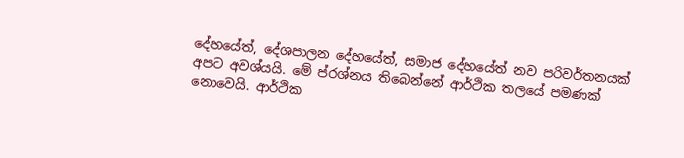දේහයේත්, දේශපාලන දේහයේත්, සමාජ දේහයේත් නව පරිවර්තනයක් අපට අවශ්යයි. මේ ප්රශ්නය තිබෙන්නේ ආර්ථික තලයේ පමණක් නොවෙයි. ආර්ථික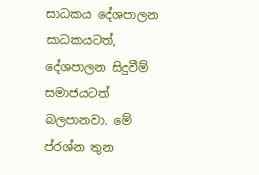සාධකය දේශපාලන සාධකයටත්, දේශපාලන සිදුවීම් සමාජයටත් බලපානවා. මේ ප්රශ්න තුන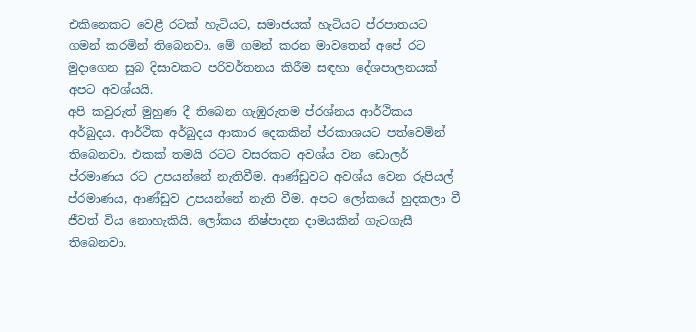එකිනෙකට වෙළී රටක් හැටියට, සමාජයක් හැටියට ප්රපාතයට ගමන් කරමින් තිබෙනවා. මේ ගමන් කරන මාවතෙන් අපේ රට මුදාගෙන සුබ දිසාවකට පරිවර්තනය කිරීම සඳහා දේශපාලනයක් අපට අවශ්යයි.
අපි කවුරුත් මුහුණ දී තිබෙන ගැඹුරුතම ප්රශ්නය ආර්ථිකය අර්බුදය. ආර්ථික අර්බුදය ආකාර දෙකකින් ප්රකාශයට පත්වෙමින් තිබෙනවා. එකක් තමයි රටට වසරකට අවශ්ය වන ඩොලර් ප්රමාණය රට උපයන්නේ නැතිවීම. ආණ්ඩුවට අවශ්ය වෙන රුපියල් ප්රමාණය, ආණ්ඩුව උපයන්නේ නැති වීම. අපට ලෝකයේ හුදකලා වී ජීවත් විය නොහැකියි. ලෝකය නිෂ්පාදන දාමයකින් ගැටගැසී තිබෙනවා.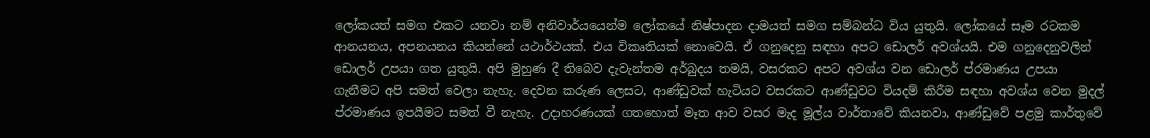ලෝකයත් සමග එකට යනවා නම් අනිවාර්යයෙන්ම ලෝකයේ නිෂ්පාදන දාමයත් සමග සම්බන්ධ විය යුතුයි. ලෝකයේ සෑම රටකම ආනයනය, අපනයනය කියන්නේ යථාර්ථයක්. එය විකෘතියක් නොවෙයි. ඒ ගනුදෙනු සඳහා අපට ඩොලර් අවශ්යයි. එම ගනුදෙනුවලින් ඩොලර් උපයා ගත යුතුයි. අපි මුහුණ දී තිබෙව දැවැන්තම අර්බුදය තමයි, වසරකට අපට අවශ්ය වන ඩොලර් ප්රමාණය උපයා ගැනීමට අපි සමත් වෙලා නැහැ. දෙවන කරුණ ලෙසට, ආණ්ඩුවක් හැටියට වසරකට ආණ්ඩුවට වියදම් කිරීම සඳහා අවශ්ය වෙන මුදල් ප්රමාණය ඉපයීමට සමත් වී නැහැ. උදාහරණයක් ගතහොත් මෑත ආව වසර මැද මූල්ය වාර්තාවේ කියනවා, ආණ්ඩුවේ පළමු කාර්තුවේ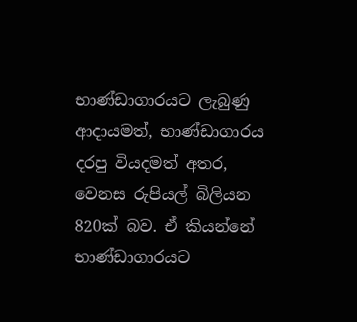භාණ්ඩාගාරයට ලැබුණු ආදායමත්, භාණ්ඩාගාරය දරපු වියදමත් අතර, වෙනස රුපියල් බිලියන 820ක් බව. ඒ කියන්නේ භාණ්ඩාගාරයට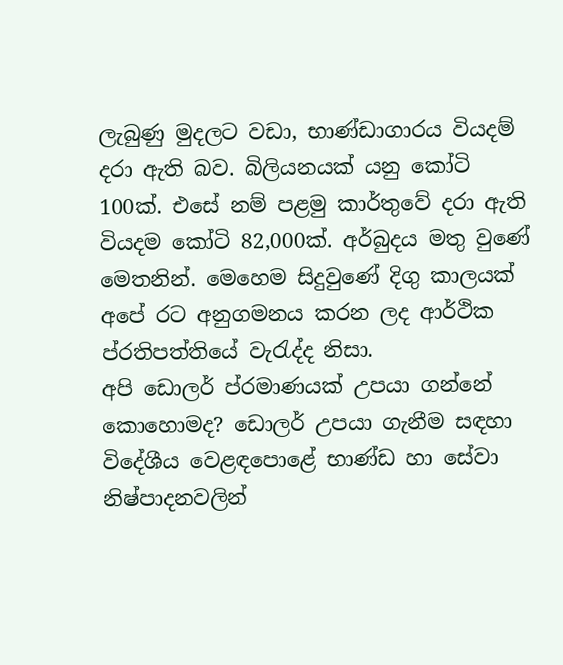ලැබුණු මුදලට වඩා, භාණ්ඩාගාරය වියදම් දරා ඇති බව. බිලියනයක් යනු කෝටි 100ක්. එසේ නම් පළමු කාර්තුවේ දරා ඇති වියදම කෝටි 82,000ක්. අර්බුදය මතු වුණේ මෙතනින්. මෙහෙම සිදුවුණේ දිගු කාලයක් අපේ රට අනුගමනය කරන ලද ආර්ථික ප්රතිපත්තියේ වැරැද්ද නිසා.
අපි ඩොලර් ප්රමාණයක් උපයා ගන්නේ කොහොමද? ඩොලර් උපයා ගැනීම සඳහා විදේශීය වෙළඳපොළේ භාණ්ඩ හා සේවා නිෂ්පාදනවලින්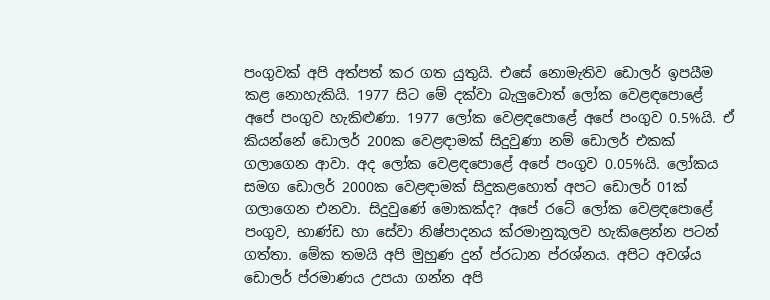පංගුවක් අපි අත්පත් කර ගත යුතුයි. එසේ නොමැතිව ඩොලර් ඉපයීම කළ නොහැකියි. 1977 සිට මේ දක්වා බැලුවොත් ලෝක වෙළඳපොළේ අපේ පංගුව හැකිළුණා. 1977 ලෝක වෙළඳපොළේ අපේ පංගුව 0.5%යි. ඒ කියන්නේ ඩොලර් 200ක වෙළඳාමක් සිදුවුණා නම් ඩොලර් එකක් ගලාගෙන ආවා. අද ලෝක වෙළඳපොළේ අපේ පංගුව 0.05%යි. ලෝකය සමග ඩොලර් 2000ක වෙළඳාමක් සිදුකළහොත් අපට ඩොලර් 01ක් ගලාගෙන එනවා. සිදුවුණේ මොකක්ද? අපේ රටේ ලෝක වෙළඳපොළේ පංගුව, භාණ්ඩ හා සේවා නිෂ්පාදනය ක්රමානුකූලව හැකිළෙන්න පටන් ගත්තා. මේක තමයි අපි මුහුණ දුන් ප්රධාන ප්රශ්නය. අපිට අවශ්ය ඩොලර් ප්රමාණය උපයා ගන්න අපි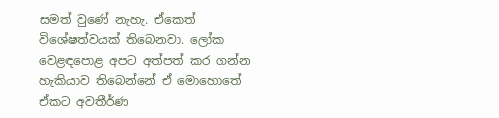සමත් වුණේ නැහැ. ඒකෙත් විශේෂත්වයක් තිබෙනවා. ලෝක වෙළඳපොළ අපට අත්පත් කර ගන්න හැකියාව තිබෙන්නේ ඒ මොහොතේ ඒකට අවතීර්ණ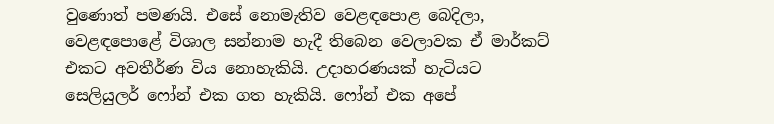වුණොත් පමණයි. එසේ නොමැතිව වෙළඳපොළ බෙදිලා, වෙළඳපොළේ විශාල සන්නාම හැදී තිබෙන වෙලාවක ඒ මාර්කට් එකට අවතීර්ණ විය නොහැකියි. උදාහරණයක් හැටියට සෙලියුලර් ෆෝන් එක ගත හැකියි. ෆෝන් එක අපේ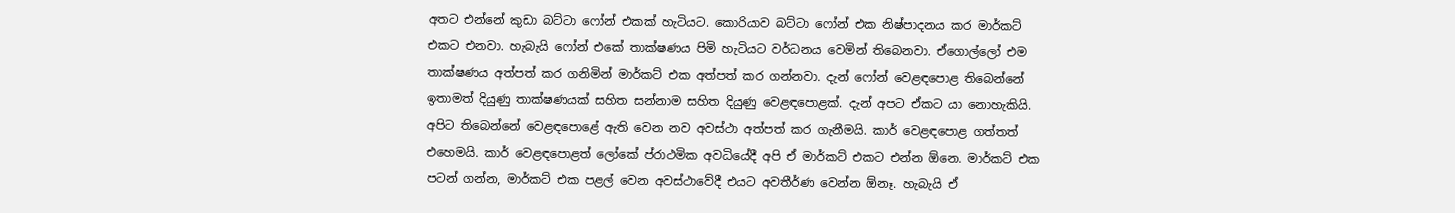අතට එන්නේ කුඩා බට්ටා ෆෝන් එකක් හැටියට. කොරියාව බට්ටා ෆෝන් එක නිෂ්පාදනය කර මාර්කට් එකට එනවා. හැබැයි ෆෝන් එකේ තාක්ෂණය පිමි හැටියට වර්ධනය වෙමින් තිබෙනවා. ඒගොල්ලෝ එම තාක්ෂණය අත්පත් කර ගනිමින් මාර්කට් එක අත්පත් කර ගන්නවා. දැන් ෆෝන් වෙළඳපොළ තිබෙන්නේ ඉතාමත් දියුණු තාක්ෂණයක් සහිත සන්නාම සහිත දියුණු වෙළඳපොළක්. දැන් අපට ඒකට යා නොහැකියි. අපිට තිබෙන්නේ වෙළඳපොළේ ඇති වෙන නව අවස්ථා අත්පත් කර ගැනීමයි. කාර් වෙළඳපොළ ගත්තත් එහෙමයි. කාර් වෙළඳපොළත් ලෝකේ ප්රාථමික අවධියේදී අපි ඒ මාර්කට් එකට එන්න ඕනෙ. මාර්කට් එක පටන් ගන්න, මාර්කට් එක පළල් වෙන අවස්ථාවේදී එයට අවතීර්ණ වෙන්න ඕනෑ. හැබැයි ඒ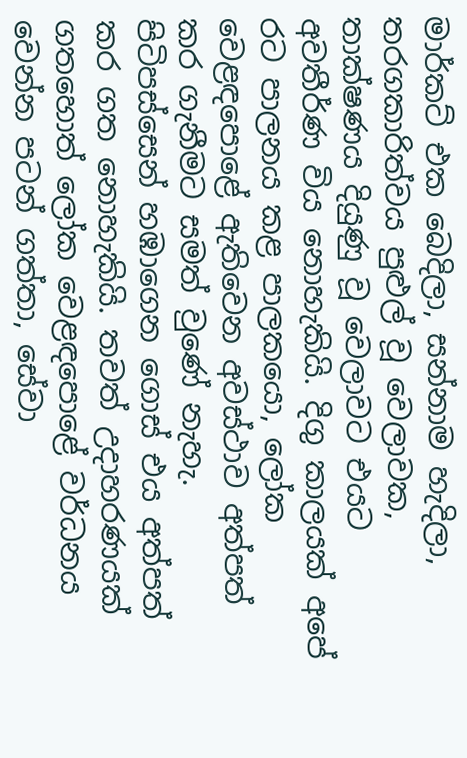මාර්කට් එක බෙදිලා, සන්නාම හැදිලා, තරගකාරිත්වය පුළුල් වූ වෙලාවක, තාක්ෂණය දියුණු වූ වෙලාවට එයට අවතීර්ණ විය නොහැකියි. දිගු කාලයක් අපේ රට පාලනය කළ පාලකයො, ලෝක වෙළඳපොළේ ඇතිවෙන අවස්ථාව අත්පත් කර ගැනීමට සමත් වුණේ නැහැ. පිටිපස්සෙන් හඹාගෙන ගොස් එය අත්පත් කර ගත නොහැකියි. තවත් උදාහරණයක් ගතහොත් ලෝක වෙළඳපොළේ වර්ධනය වෙන්න පටන් ගත්තා, සේවා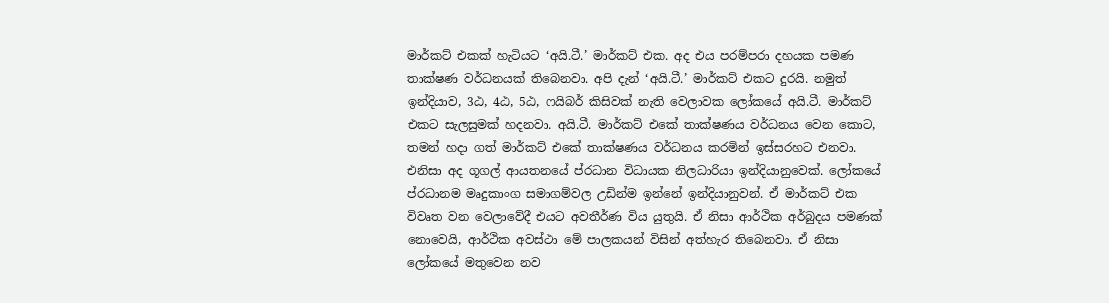මාර්කට් එකක් හැටියට ‘අයි.ටී.’ මාර්කට් එක. අද එය පරම්පරා දහයක පමණ තාක්ෂණ වර්ධනයක් තිබෙනවා. අපි දැන් ‘අයි.ටී.’ මාර්කට් එකට දුරයි. නමුත් ඉන්දියාව, 3ඨ, 4ඨ, 5ඨ, ෆයිබර් කිසිවක් නැති වෙලාවක ලෝකයේ අයි.ටී. මාර්කට් එකට සැලසුමක් හදනවා. අයි.ටී. මාර්කට් එකේ තාක්ෂණය වර්ධනය වෙන කොට, තමන් හදා ගත් මාර්කට් එකේ තාක්ෂණය වර්ධනය කරමින් ඉස්සරහට එනවා. එනිසා අද ගූගල් ආයතනයේ ප්රධාන විධායක නිලධාරියා ඉන්දියානුවෙක්. ලෝකයේ ප්රධානම මෘදුකාංග සමාගම්වල උඩින්ම ඉන්නේ ඉන්දියානුවන්. ඒ මාර්කට් එක විවෘත වන වෙලාවේදී එයට අවතීර්ණ විය යුතුයි. ඒ නිසා ආර්ථික අර්බුදය පමණක් නොවෙයි, ආර්ථික අවස්ථා මේ පාලකයන් විසින් අත්හැර තිබෙනවා. ඒ නිසා ලෝකයේ මතුවෙන නව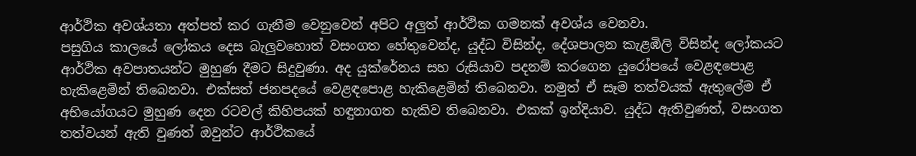ආර්ථික අවශ්යතා අත්පත් කර ගැනීම වෙනුවෙන් අපිට අලුත් ආර්ථික ගමනක් අවශ්ය වෙනවා.
පසුගිය කාලයේ ලෝකය දෙස බැලුවහොත් වසංගත හේතුවෙන්ද, යුද්ධ විසින්ද, දේශපාලන කැළඹිලි විසින්ද ලෝකයට ආර්ථික අවපාතයන්ට මුහුණ දීමට සිදුවුණා. අද යුක්රේනය සහ රුසියාව පදනම් කරගෙන යුරෝපයේ වෙළඳපොළ හැකිළෙමින් තිබෙනවා. එක්සත් ජනපදයේ වෙළඳපොළ හැකිළෙමින් තිබෙනවා. නමුත් ඒ සෑම තත්වයක් ඇතුලේම ඒ අභියෝගයට මුහුණ දෙන රටවල් කිහිපයක් හඳුනාගත හැකිව තිබෙනවා. එකක් ඉන්දියාව. යුද්ධ ඇතිවුණත්, වසංගත තත්වයන් ඇති වුණත් ඔවුන්ට ආර්ථිකයේ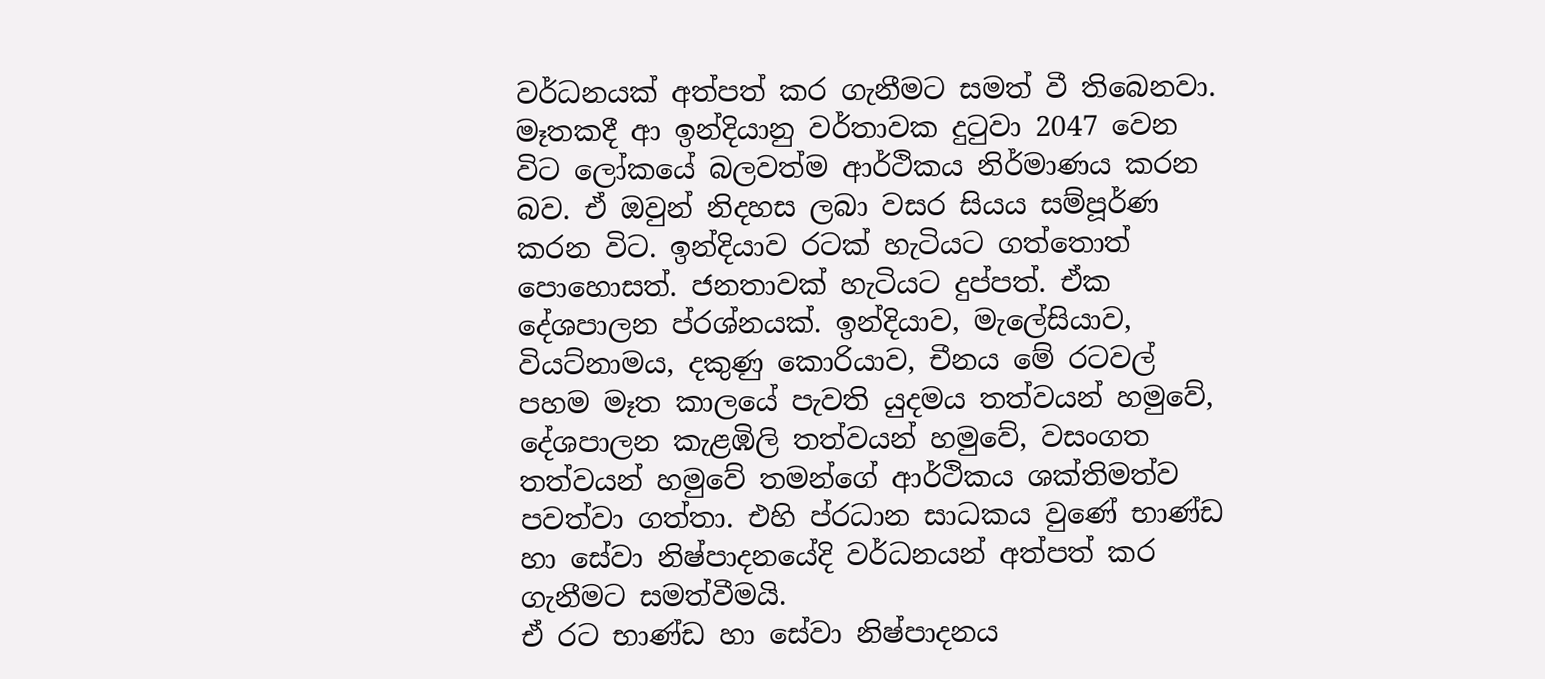වර්ධනයක් අත්පත් කර ගැනීමට සමත් වී තිබෙනවා. මෑතකදී ආ ඉන්දියානු වර්තාවක දුටුවා 2047 වෙන විට ලෝකයේ බලවත්ම ආර්ථිකය නිර්මාණය කරන බව. ඒ ඔවුන් නිදහස ලබා වසර සියය සම්පූර්ණ කරන විට. ඉන්දියාව රටක් හැටියට ගත්තොත් පොහොසත්. ජනතාවක් හැටියට දුප්පත්. ඒක දේශපාලන ප්රශ්නයක්. ඉන්දියාව, මැලේසියාව, වියට්නාමය, දකුණු කොරියාව, චීනය මේ රටවල් පහම මෑත කාලයේ පැවති යුදමය තත්වයන් හමුවේ, දේශපාලන කැළඹිලි තත්වයන් හමුවේ, වසංගත තත්වයන් හමුවේ තමන්ගේ ආර්ථිකය ශක්තිමත්ව පවත්වා ගත්තා. එහි ප්රධාන සාධකය වුණේ භාණ්ඩ හා සේවා නිෂ්පාදනයේදි වර්ධනයන් අත්පත් කර ගැනීමට සමත්වීමයි.
ඒ රට භාණ්ඩ හා සේවා නිෂ්පාදනය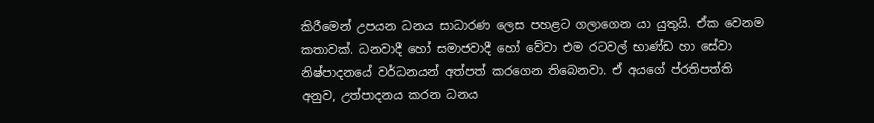කිරීමෙන් උපයන ධනය සාධාරණ ලෙස පහළට ගලාගෙන යා යුතුයි. ඒක වෙනම කතාවක්. ධනවාදී හෝ සමාජවාදී හෝ වේවා එම රටවල් භාණ්ඩ හා සේවා නිෂ්පාදනයේ වර්ධනයන් අත්පත් කරගෙන තිබෙනවා. ඒ අයගේ ප්රතිපත්ති අනුව, උත්පාදනය කරන ධනය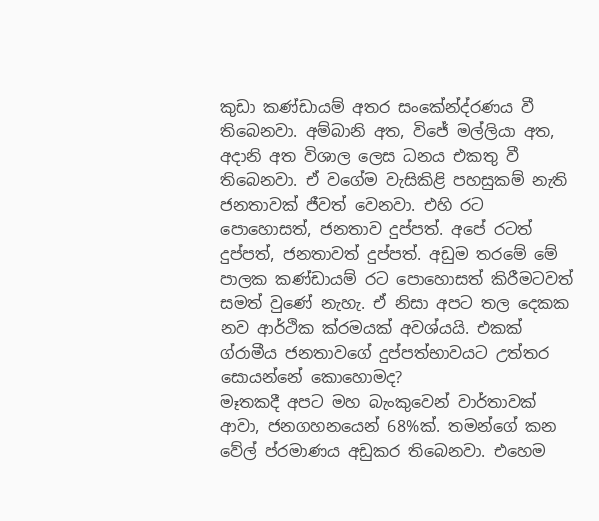කුඩා කණ්ඩායම් අතර සංකේන්ද්රණය වී තිබෙනවා. අම්බානි අත, විජේ මල්ලියා අත, අදානි අත විශාල ලෙස ධනය එකතු වී තිබෙනවා. ඒ වගේම වැසිකිළි පහසුකම් නැති ජනතාවක් ජීවත් වෙනවා. එහි රට පොහොසත්, ජනතාව දුප්පත්. අපේ රටත් දුප්පත්, ජනතාවත් දුප්පත්. අඩුම තරමේ මේ පාලක කණ්ඩායම් රට පොහොසත් කිරීමටවත් සමත් වුණේ නැහැ. ඒ නිසා අපට තල දෙකක නව ආර්ථික ක්රමයක් අවශ්යයි. එකක් ග්රාමීය ජනතාවගේ දුප්පත්භාවයට උත්තර සොයන්නේ කොහොමද?
මෑතකදී අපට මහ බැංකුවෙන් වාර්තාවක් ආවා, ජනගහනයෙන් 68%ක්. තමන්ගේ කන වේල් ප්රමාණය අඩුකර තිබෙනවා. එහෙම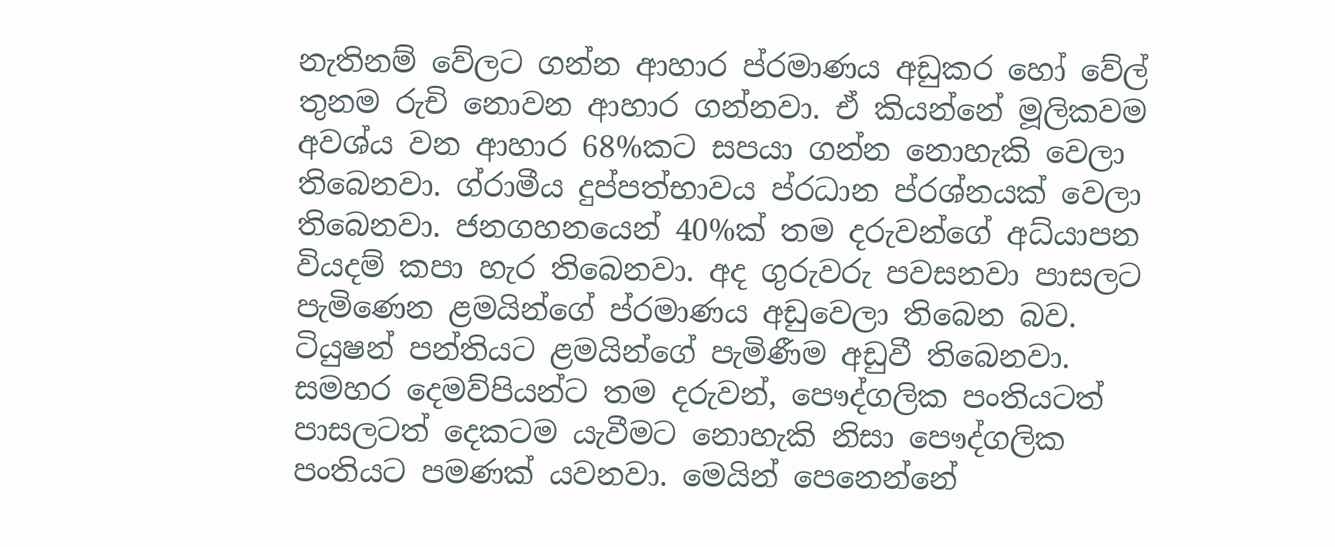නැතිනම් වේලට ගන්න ආහාර ප්රමාණය අඩුකර හෝ වේල් තුනම රුචි නොවන ආහාර ගන්නවා. ඒ කියන්නේ මූලිකවම අවශ්ය වන ආහාර 68%කට සපයා ගන්න නොහැකි වෙලා තිබෙනවා. ග්රාමීය දුප්පත්භාවය ප්රධාන ප්රශ්නයක් වෙලා තිබෙනවා. ජනගහනයෙන් 40%ක් තම දරුවන්ගේ අධ්යාපන වියදම් කපා හැර තිබෙනවා. අද ගුරුවරු පවසනවා පාසලට පැමිණෙන ළමයින්ගේ ප්රමාණය අඩුවෙලා තිබෙන බව. ටියුෂන් පන්තියට ළමයින්ගේ පැමිණීම අඩුවී තිබෙනවා. සමහර දෙමව්පියන්ට තම දරුවන්, පෞද්ගලික පංතියටත් පාසලටත් දෙකටම යැවීමට නොහැකි නිසා පෞද්ගලික පංතියට පමණක් යවනවා. මෙයින් පෙනෙන්නේ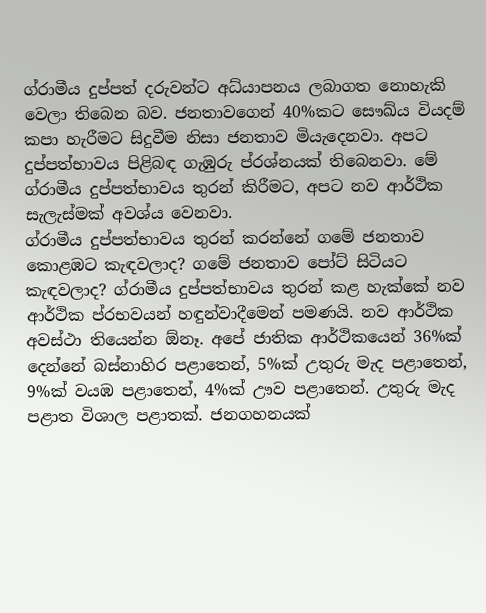ග්රාමීය දුප්පත් දරුවන්ට අධ්යාපනය ලබාගත නොහැකි වෙලා තිබෙන බව. ජනතාවගෙන් 40%කට සෞඛ්ය වියදම් කපා හැරීමට සිදුවීම නිසා ජනතාව මියැදෙනවා. අපට දුප්පත්භාවය පිළිබඳ ගැඹුරු ප්රශ්නයක් තිබෙනවා. මේ ග්රාමීය දුප්පත්භාවය තුරන් කිරීමට, අපට නව ආර්ථික සැලැස්මක් අවශ්ය වෙනවා.
ග්රාමීය දුප්පත්භාවය තුරන් කරන්නේ ගමේ ජනතාව කොළඹට කැඳවලාද? ගමේ ජනතාව පෝට් සිටියට කැඳවලාද? ග්රාමීය දුප්පත්භාවය තුරන් කළ හැක්කේ නව ආර්ථික ප්රභවයන් හඳුන්වාදීමෙන් පමණයි. නව ආර්ථික අවස්ථා තියෙන්න ඕනෑ. අපේ ජාතික ආර්ථිකයෙන් 36%ක් දෙන්නේ බස්නාහිර පළාතෙන්, 5%ක් උතුරු මැද පළාතෙන්, 9%ක් වයඹ පළාතෙන්, 4%ක් ඌව පළාතෙන්. උතුරු මැද පළාත විශාල පළාතක්. ජනගහනයක්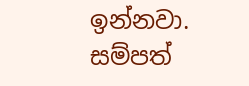ඉන්නවා. සම්පත්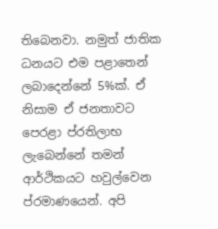තිබෙනවා. නමුත් ජාතික ධනයට එම පළාතෙන් ලබාදෙන්නේ 5%ක්. ඒ නිසාම ඒ ජනතාවට පෙරළා ප්රතිලාභ ලැබෙන්නේ තමන් ආර්ථිකයට හවුල්වෙන ප්රමාණයෙන්. අපි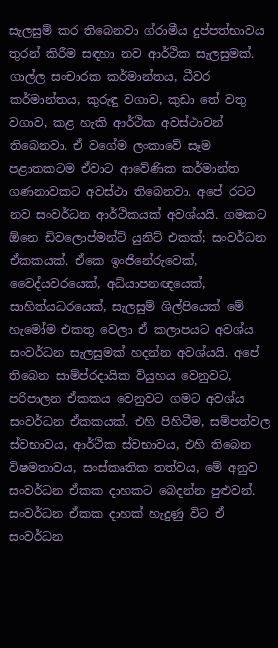සැලසුම් කර තිබෙනවා ග්රාමීය දුප්පත්භාවය තුරන් කිරීම සඳහා නව ආර්ථික සැලසුමක්. ගාල්ල සංචාරක කර්මාන්තය, ධීවර කර්මාන්තය, කුරුඳු වගාව, කුඩා තේ වතු වගාව, කළ හැකි ආර්ථික අවස්ථාවන් තිබෙනවා. ඒ වගේම ලංකාවේ සෑම පළාතකටම ඒවාට ආවේණික කර්මාන්ත ගණනාවකට අවස්ථා තිබෙනවා. අපේ රටට නව සංවර්ධන ආර්ථිකයක් අවශ්යයි. ගමකට ඕනෙ ඩිවලොප්මන්ට් යුනිට් එකක්; සංවර්ධන ඒකකයක්. ඒකෙ ඉංජිනේරුවෙක්, වෛද්යවරයෙක්, අධ්යාපනඥයෙක්, සාහිත්යධරයෙක්, සැලසුම් ශිල්පියෙක් මේ හැමෝම එකතු වෙලා ඒ කලාපයට අවශ්ය සංවර්ධන සැලසුමක් හදන්න අවශ්යයි. අපේ තිබෙන සාම්ප්රදායික ව්යුහය වෙනුවට, පරිපාලන ඒකකය වෙනුවට ගමට අවශ්ය සංවර්ධන ඒකකයක්. එහි පිහිටීම, සම්පත්වල ස්වභාවය, ආර්ථික ස්වභාවය, එහි තිබෙන විෂමතාවය, සංස්කෘතික තත්වය, මේ අනුව සංවර්ධන ඒකක දාහකට බෙදන්න පුළුවන්. සංවර්ධන ඒකක දාහක් හැදුණු විට ඒ සංවර්ධන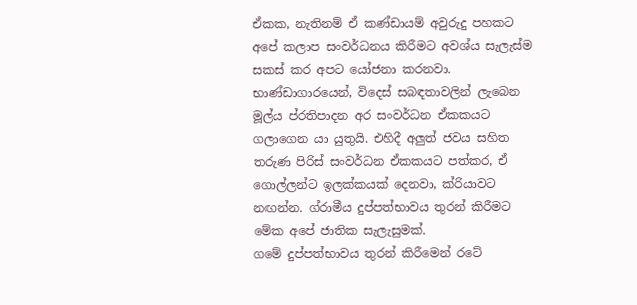ඒකක, නැතිනම් ඒ කණ්ඩායම් අවුරුදු පහකට අපේ කලාප සංවර්ධනය කිරීමට අවශ්ය සැලැස්ම සකස් කර අපට යෝජනා කරනවා. භාණ්ඩාගාරයෙන්, විදෙස් සබඳතාවලින් ලැබෙන මූල්ය ප්රතිපාදන අර සංවර්ධන ඒකකයට ගලාගෙන යා යුතුයි. එහිදී අලුත් ජවය සහිත තරුණ පිරිස් සංවර්ධන ඒකකයට පත්කර, ඒ ගොල්ලන්ට ඉලක්කයක් දෙනවා, ක්රියාවට නඟන්න. ග්රාමීය දුප්පත්භාවය තුරන් කිරීමට මේක අපේ ජාතික සැලැසුමක්.
ගමේ දුප්පත්භාවය තුරන් කිරීමෙන් රටේ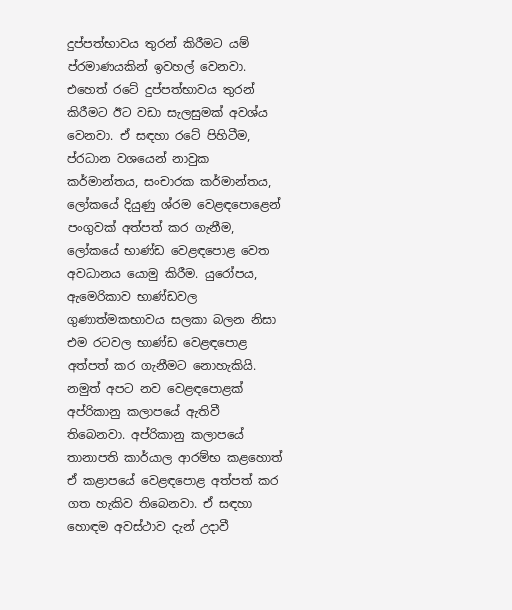දුප්පත්භාවය තුරන් කිරීමට යම් ප්රමාණයකින් ඉවහල් වෙනවා. එහෙත් රටේ දුප්පත්භාවය තුරන් කිරීමට ඊට වඩා සැලසුමක් අවශ්ය වෙනවා. ඒ සඳහා රටේ පිහිටීම, ප්රධාන වශයෙන් නාවුක කර්මාන්තය, සංචාරක කර්මාන්තය, ලෝකයේ දියුණු ශ්රම වෙළඳපොළෙන් පංගුවක් අත්පත් කර ගැනීම, ලෝකයේ භාණ්ඩ වෙළඳපොළ වෙත අවධානය යොමු කිරීම. යුරෝපය, ඇමෙරිකාව භාණ්ඩවල ගුණාත්මකභාවය සලකා බලන නිසා එම රටවල භාණ්ඩ වෙළඳපොළ අත්පත් කර ගැනීමට නොහැකියි. නමුත් අපට නව වෙළඳපොළක් අප්රිකානු කලාපයේ ඇතිවී තිබෙනවා. අප්රිකානු කලාපයේ තානාපති කාර්යාල ආරම්භ කළහොත් ඒ කළාපයේ වෙළඳපොළ අත්පත් කර ගත හැකිව තිබෙනවා. ඒ සඳහා හොඳම අවස්ථාව දැන් උදාවී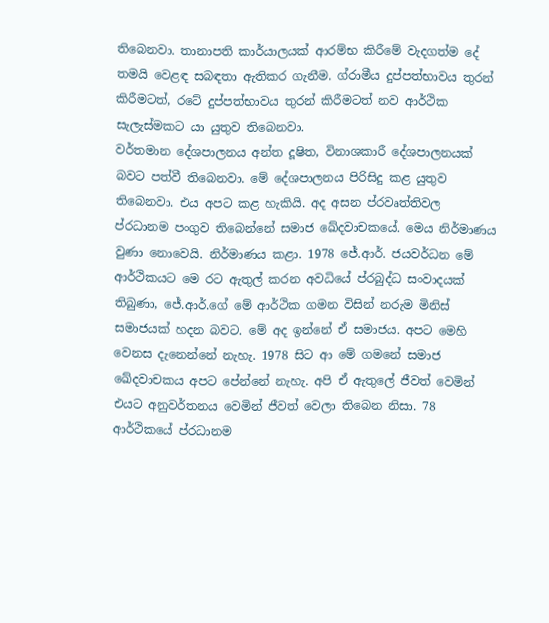තිබෙනවා. තානාපති කාර්යාලයක් ආරම්භ කිරීමේ වැදගත්ම දේ තමයි වෙළඳ සබඳතා ඇතිකර ගැනීම. ග්රාමීය දුප්පත්භාවය තුරන් කිරීමටත්, රටේ දුප්පත්භාවය තුරන් කිරීමටත් නව ආර්ථික සැලැස්මකට යා යුතුව තිබෙනවා.
වර්තමාන දේශපාලනය අන්ත දූෂිත, විනාශකාරී දේශපාලනයක් බවට පත්වී තිබෙනවා. මේ දේශපාලනය පිරිසිදු කළ යුතුව තිබෙනවා. එය අපට කළ හැකියි. අද අසන ප්රවෘත්තිවල ප්රධානම පංගුව තිබෙන්නේ සමාජ ඛේදවාචකයේ. මෙය නිර්මාණය වුණා නොවෙයි. නිර්මාණය කළා. 1978 ජේ.ආර්. ජයවර්ධන මේ ආර්ථිකයට මෙ රට ඇතුල් කරන අවධියේ ප්රබුද්ධ සංවාදයක් තිබුණා, ජේ.ආර්.ගේ මේ ආර්ථික ගමන විසින් නරුම මිනිස් සමාජයක් හදන බවට. මේ අද ඉන්නේ ඒ සමාජය. අපට මෙහි වෙනස දැනෙන්නේ නැහැ. 1978 සිට ආ මේ ගමනේ සමාජ ඛේදවාචකය අපට පේන්නේ නැහැ. අපි ඒ ඇතුලේ ජීවත් වෙමින් එයට අනුවර්තනය වෙමින් ජීවත් වෙලා තිබෙන නිසා. 78 ආර්ථිකයේ ප්රධානම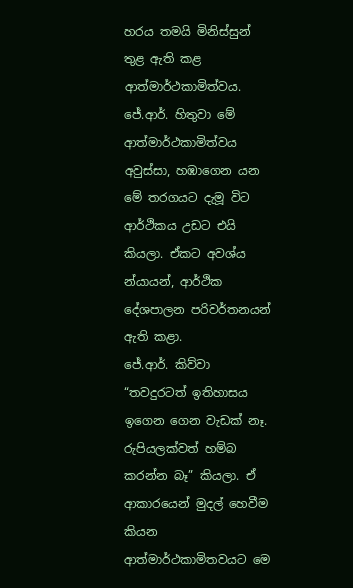හරය තමයි මිනිස්සුන් තුළ ඇති කළ ආත්මාර්ථකාමිත්වය. ජේ.ආර්. හිතුවා මේ ආත්මාර්ථකාමිත්වය අවුස්සා, හඹාගෙන යන මේ තරගයට දැමූ විට ආර්ථිකය උඩට එයි කියලා. ඒකට අවශ්ය න්යායන්, ආර්ථික දේශපාලන පරිවර්තනයන් ඇති කළා.
ජේ.ආර්. කිව්වා “තවදුරටත් ඉතිහාසය ඉගෙන ගෙන වැඩක් නෑ. රුපියලක්වත් හම්බ කරන්න බෑ” කියලා. ඒ ආකාරයෙන් මුදල් හෙවීම කියන ආත්මාර්ථකාමිතවයට මෙ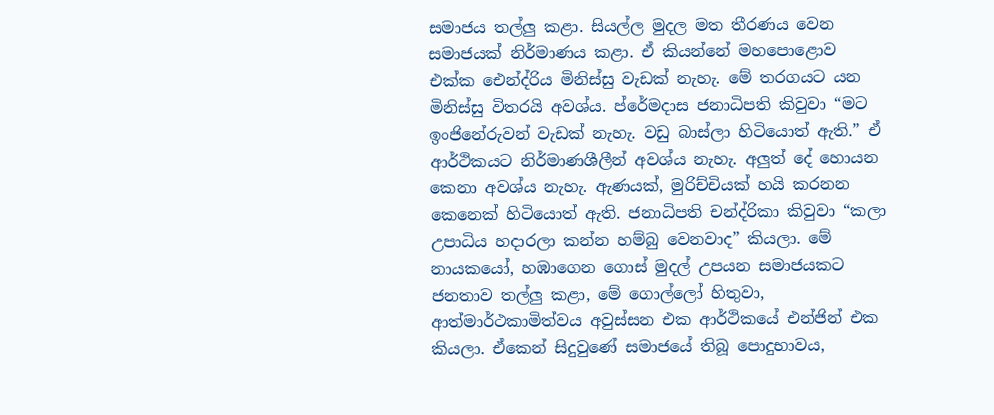සමාජය තල්ලු කළා. සියල්ල මුදල මත තීරණය වෙන සමාජයක් නිර්මාණය කළා. ඒ කියන්නේ මහපොළොව එක්ක ඓන්ද්රිය මිනිස්සු වැඩක් නැහැ. මේ තරගයට යන මිනිස්සු විතරයි අවශ්ය. ප්රේමදාස ජනාධිපති කිවුවා “මට ඉංජිනේරුවන් වැඩක් නැහැ. වඩු බාස්ලා හිටියොත් ඇති.” ඒ ආර්ථිකයට නිර්මාණශීලීන් අවශ්ය නැහැ. අලුත් දේ හොයන කෙනා අවශ්ය නැහැ. ඇණයක්, මුරිච්චියක් හයි කරනන කෙනෙක් හිටියොත් ඇති. ජනාධිපති චන්ද්රිකා කිවුවා “කලා උපාධිය හදාරලා කන්න හම්බු වෙනවාද” කියලා. මේ නායකයෝ, හඹාගෙන ගොස් මුදල් උපයන සමාජයකට ජනතාව තල්ලු කළා, මේ ගොල්ලෝ හිතුවා, ආත්මාර්ථකාමිත්වය අවුස්සන එක ආර්ථිකයේ එන්ජින් එක කියලා. ඒකෙන් සිදුවුණේ සමාජයේ තිබූ පොදුභාවය,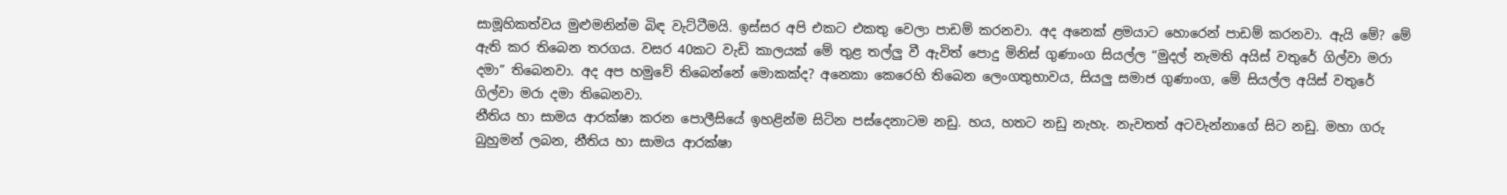සාමූහිකත්වය මුළුමනින්ම බිඳ වැට්ටීමයි. ඉස්සර අපි එකට එකතු වෙලා පාඩම් කරනවා. අද අනෙක් ළමයාට හොරෙන් පාඩම් කරනවා. ඇයි මේ? මේ ඇති කර තිබෙන තරගය. වසර 40කට වැඩි කාලයක් මේ තුළ තල්ලු වී ඇවිත් පොදු මිනිස් ගුණාංග සියල්ල “මුදල් නැමති අයිස් වතුරේ ගිල්වා මරා දමා” තිබෙනවා. අද අප හමුවේ තිබෙන්නේ මොකක්ද? අනෙකා කෙරෙහි තිබෙන ලෙංගතුභාවය, සියලු සමාජ ගුණාංග, මේ සියල්ල අයිස් වතුරේ ගිල්වා මරා දමා තිබෙනවා.
නීතිය හා සාමය ආරක්ෂා කරන පොලීසියේ ඉහළින්ම සිටින පස්දෙනාටම නඩු. හය, හතට නඩු නැහැ. නැවතත් අටවැන්නාගේ සිට නඩු. මහා ගරු බුහුමන් ලබන, නීතිය හා සාමය ආරක්ෂා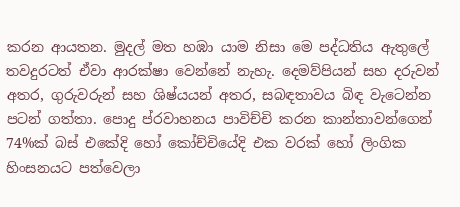කරන ආයතන. මුදල් මත හඹා යාම නිසා මෙ පද්ධතිය ඇතුලේ තවදුරටත් ඒවා ආරක්ෂා වෙන්නේ නැහැ. දෙමව්පියන් සහ දරුවන් අතර, ගුරුවරුන් සහ ශිෂ්යයන් අතර, සබඳතාවය බිඳ වැටෙන්න පටන් ගත්තා. පොදු ප්රවාහනය පාවිච්චි කරන කාන්තාවන්ගෙන් 74%ක් බස් එකේදි හෝ කෝච්චියේදි එක වරක් හෝ ලිංගික හිංසනයට පත්වෙලා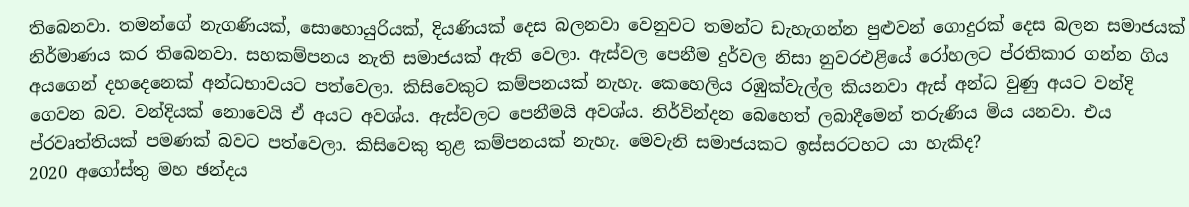තිබෙනවා. තමන්ගේ නැගණියක්, සොහොයුරියක්, දියණියක් දෙස බලනවා වෙනුවට තමන්ට ඩැහැගන්න පුළුවන් ගොදුරක් දෙස බලන සමාජයක් නිර්මාණය කර තිබෙනවා. සහකම්පනය නැති සමාජයක් ඇති වෙලා. ඇස්වල පෙනීම දුර්වල නිසා නුවරඑළියේ රෝහලට ප්රතිකාර ගන්න ගිය අයගෙන් දහදෙනෙක් අන්ධභාවයට පත්වෙලා. කිසිවෙකුට කම්පනයක් නැහැ. කෙහෙලිය රඹුක්වැල්ල කියනවා ඇස් අන්ධ වුණු අයට වන්දි ගෙවන බව. වන්දියක් නොවෙයි ඒ අයට අවශ්ය. ඇස්වලට පෙනීමයි අවශ්ය. නිර්වින්දන බෙහෙත් ලබාදීමෙන් තරුණිය මිය යනවා. එය ප්රවෘත්තියක් පමණක් බවට පත්වෙලා. කිසිවෙකු තුළ කම්පනයක් නැහැ. මෙවැනි සමාජයකට ඉස්සරටහට යා හැකිද?
2020 අගෝස්තු මහ ඡන්දය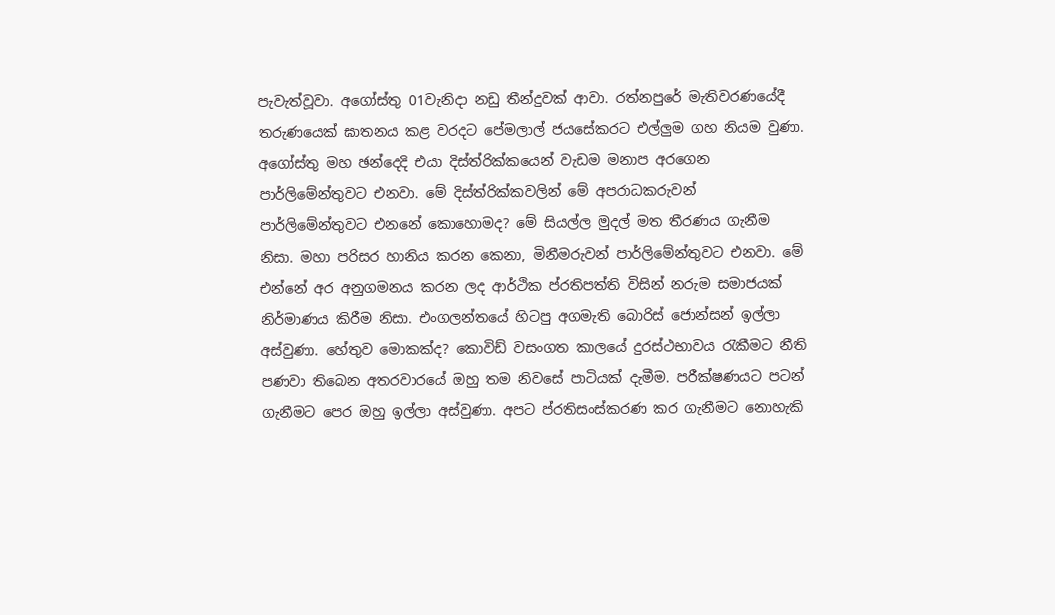පැවැත්වූවා. අගෝස්තු 01වැනිදා නඩු තීන්දුවක් ආවා. රත්නපුරේ මැතිවරණයේදී තරුණයෙක් ඝාතනය කළ වරදට පේමලාල් ජයසේකරට එල්ලුම ගහ නියම වුණා. අගෝස්තු මහ ඡන්දෙදි එයා දිස්ත්රික්කයෙන් වැඩම මනාප අරගෙන පාර්ලිමේන්තුවට එනවා. මේ දිස්ත්රික්කවලින් මේ අපරාධකරුවන් පාර්ලිමේන්තුවට එනනේ කොහොමද? මේ සියල්ල මුදල් මත තීරණය ගැනීම නිසා. මහා පරිසර හානිය කරන කෙනා, මිනීමරුවන් පාර්ලිමේන්තුවට එනවා. මේ එන්නේ අර අනුගමනය කරන ලද ආර්ථික ප්රතිපත්ති විසින් නරුම සමාජයක් නිර්මාණය කිරීම නිසා. එංගලන්තයේ හිටපු අගමැති බොරිස් ජොන්සන් ඉල්ලා අස්වුණා. හේතුව මොකක්ද? කොවිඩ් වසංගත කාලයේ දුරස්ථභාවය රැකීමට නීති පණවා තිබෙන අතරවාරයේ ඔහු තම නිවසේ පාටියක් දැමීම. පරීක්ෂණයට පටන් ගැනීමට පෙර ඔහු ඉල්ලා අස්වුණා. අපට ප්රතිසංස්කරණ කර ගැනීමට නොහැකි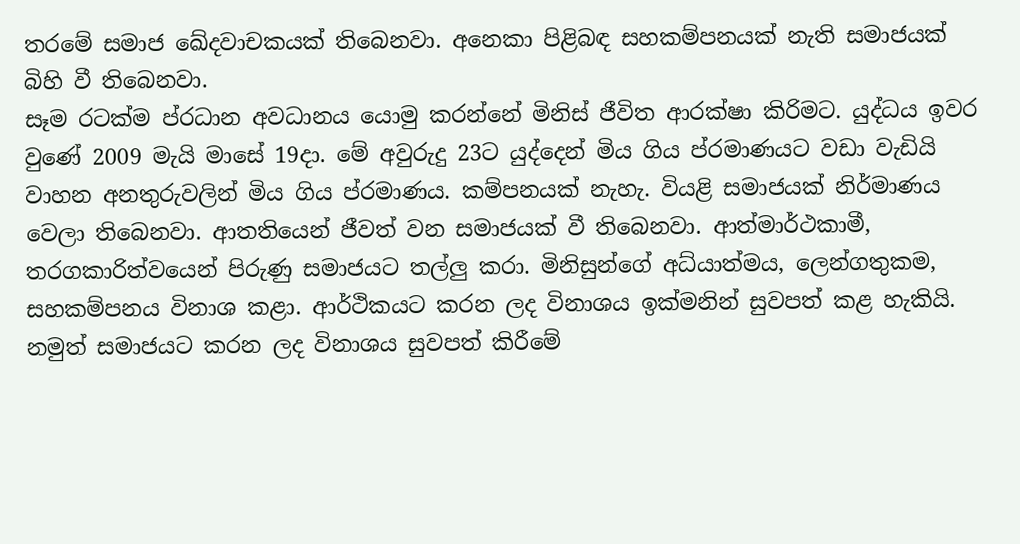තරමේ සමාජ ඛේදවාචකයක් තිබෙනවා. අනෙකා පිළිබඳ සහකම්පනයක් නැති සමාජයක් බිහි වී තිබෙනවා.
සෑම රටක්ම ප්රධාන අවධානය යොමු කරන්නේ මිනිස් ජීවිත ආරක්ෂා කිරිමට. යුද්ධය ඉවර වුණේ 2009 මැයි මාසේ 19දා. මේ අවුරුදු 23ට යුද්දෙන් මිය ගිය ප්රමාණයට වඩා වැඩියි වාහන අනතුරුවලින් මිය ගිය ප්රමාණය. කම්පනයක් නැහැ. වියළි සමාජයක් නිර්මාණය වෙලා තිබෙනවා. ආතතියෙන් ජීවත් වන සමාජයක් වී තිබෙනවා. ආත්මාර්ථකාමී, තරගකාරිත්වයෙන් පිරුණු සමාජයට තල්ලු කරා. මිනිසුන්ගේ අධ්යාත්මය, ලෙන්ගතුකම, සහකම්පනය විනාශ කළා. ආර්ථිකයට කරන ලද විනාශය ඉක්මනින් සුවපත් කළ හැකියි. නමුත් සමාජයට කරන ලද විනාශය සුවපත් කිරීමේ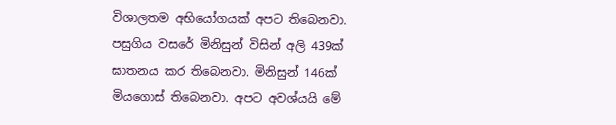විශාලතම අභියෝගයක් අපට තිබෙනවා.
පසුගිය වසරේ මිනිසුන් විසින් අලි 439ක් ඝාතනය කර තිබෙනවා. මිනිසුන් 146ක් මියගොස් තිබෙනවා. අපට අවශ්යයි මේ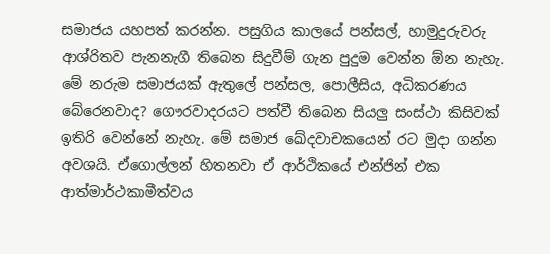සමාජය යහපත් කරන්න. පසුගිය කාලයේ පන්සල්, හාමුදුරුවරු ආශ්රිතව පැනනැගී තිබෙන සිදුවීම් ගැන පුදුම වෙන්න ඕන නැහැ. මේ නරුම සමාජයක් ඇතුලේ පන්සල, පොලීසිය, අධිකරණය බේරෙනවාද? ගෞරවාදරයට පත්වී තිබෙන සියලු සංස්ථා කිසිවක් ඉතිරි වෙන්නේ නැහැ. මේ සමාජ ඛේදවාචකයෙන් රට මුදා ගන්න අවශයි. ඒගොල්ලන් හිතනවා ඒ ආර්ථිකයේ එන්ජින් එක ආත්මාර්ථකාමීත්වය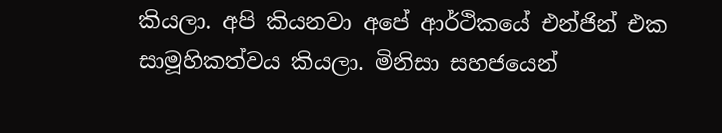කියලා. අපි කියනවා අපේ ආර්ථිකයේ එන්ජින් එක සාමූහිකත්වය කියලා. මිනිසා සහජයෙන්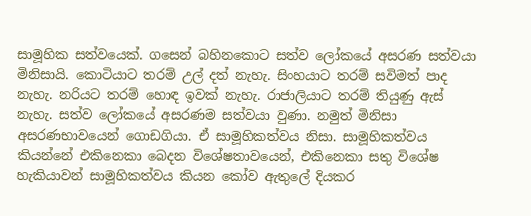සාමූහික සත්වයෙක්. ගසෙන් බහිනකොට සත්ව ලෝකයේ අසරණ සත්වයා මිනිසායි. කොටියාට තරම් උල් දත් නැහැ. සිංහයාට තරම් සවිමත් පාද නැහැ. නරියට තරම් හොඳ ඉවක් නැහැ. රාජාලියාට තරම් තියුණු ඇස් නැහැ. සත්ව ලෝකයේ අසරණම සත්වයා වුණා. නමුත් මිනිසා අසරණභාවයෙන් ගොඩගියා. ඒ සාමූහිකත්වය නිසා. සාමූහිකත්වය කියන්නේ එකිනෙකා බෙදන විශේෂතාවයෙන්, එකිනෙකා සතු විශේෂ හැකියාවන් සාමූහිකත්වය කියන කෝව ඇතුලේ දියකර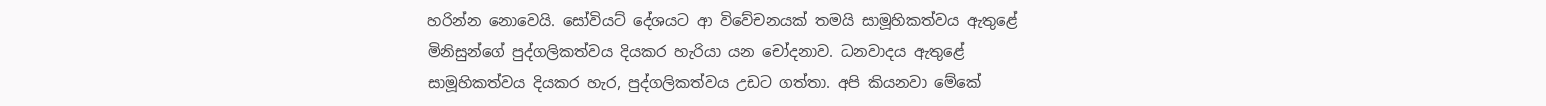හරින්න නොවෙයි. සෝවියට් දේශයට ආ විවේචනයක් තමයි සාමූහිකත්වය ඇතුළේ මිනිසුන්ගේ පුද්ගලිකත්වය දියකර හැරියා යන චෝදනාව. ධනවාදය ඇතුළේ සාමූහිකත්වය දියකර හැර, පුද්ගලිකත්වය උඩට ගත්තා. අපි කියනවා මේකේ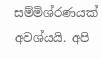සම්මිශ්රණයක් අවශ්යයි. අපි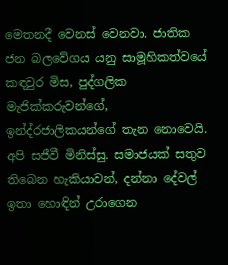මෙතනදී වෙනස් වෙනවා. ජාතික ජන බලවේගය යනු සාමූහිකත්වයේ කඳවුර මිස, පුද්ගලික මැජික්කරුවන්ගේ, ඉන්ද්රජාලිකයන්ගේ තැන නොවෙයි. අපි සජීවී මිනිස්සු. සමාජයක් සතුව තිබෙන හැකියාවන්, දන්නා දේවල් ඉතා හොඳින් උරාගෙන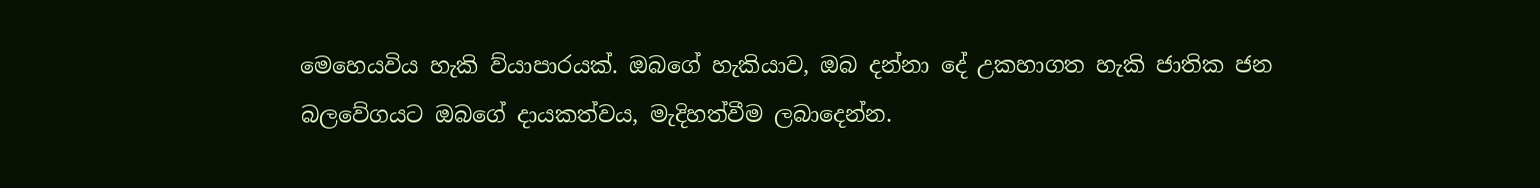මෙහෙයවිය හැකි ව්යාපාරයක්. ඔබගේ හැකියාව, ඔබ දන්නා දේ උකහාගත හැකි ජාතික ජන බලවේගයට ඔබගේ දායකත්වය, මැදිහත්වීම ලබාදෙන්න.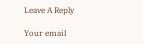Leave A Reply

Your email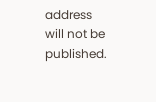address will not be published.